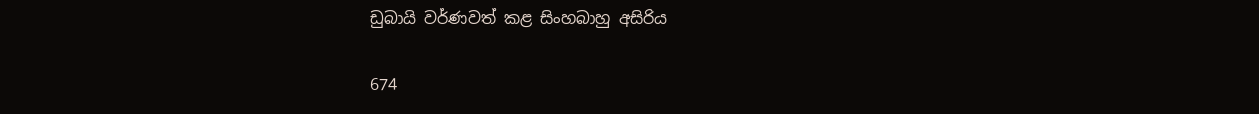ඩුබායි වර්ණවත් කළ සිංහබාහු අසිරිය

674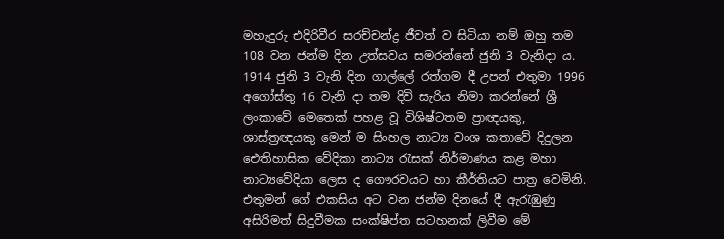මහැදුරු එදිරිවීර සරච්චන්ද්‍ර ජීවත් ව සිටියා නම් ඔහු තම 108 වන ජන්ම දින උත්සවය සමරන්නේ ජුනි 3 වැනිදා ය. 1914 ජුනි 3 වැනි දින ගාල්ලේ රත්ගම දී උපන් එතුමා 1996 අගෝස්තු 16 වැනි දා තම දිවි සැරිය නිමා කරන්නේ ශ්‍රී ලංකාවේ මෙතෙක් පහළ වූ විශිෂ්ටතම ප්‍රාඥයකු, ශාස්ත්‍රඥයකු මෙන් ම සිංහල නාට්‍ය වංශ කතාවේ දිදුලන ඓතිහාසික වේදිකා නාට්‍ය රැසක් නිර්මාණය කළ මහා නාට්‍යවේදියා ලෙස ද ගෞරවයට හා කීර්තියට පාත්‍ර වෙමිනි. එතුමන් ගේ එකසිය අට වන ජන්ම දිනයේ දී ඇරැඹුණු අසිරිමත් සිදුවීමක සංක්ෂිප්ත සටහනක් ලිවීම මේ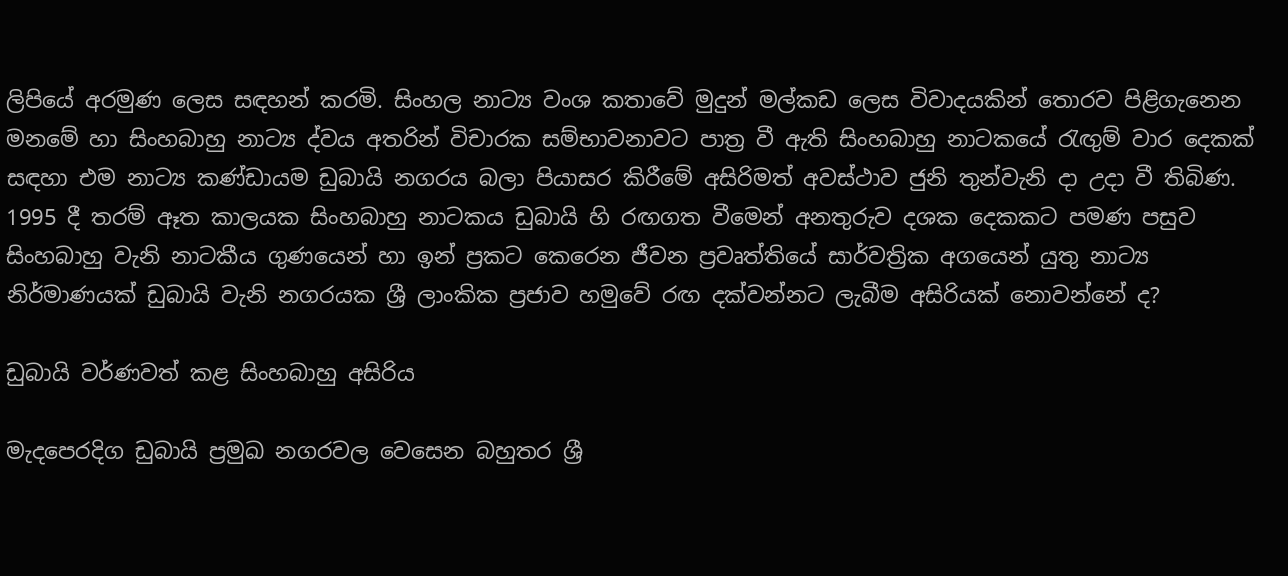ලිපියේ අරමුණ ලෙස සඳහන් කරමි. සිංහල නාට්‍ය වංශ කතාවේ මුදුන් මල්කඩ ලෙස විවාදයකින් තොරව පිළිගැනෙන මනමේ හා සිංහබාහු නාට්‍ය ද්වය අතරින් විචාරක සම්භාවනාවට පාත්‍ර වී ඇති සිංහබාහු නාටකයේ රැඟුම් වාර දෙකක් සඳහා එම නාට්‍ය කණ්ඩායම ඩුබායි නගරය බලා පියාසර කිරීමේ අසිරිමත් අවස්ථාව ජුනි තුන්වැනි දා උදා වී තිබිණ. 1995 දී තරම් ඈත කාලයක සිංහබාහු නාටකය ඩුබායි හි රඟගත වීමෙන් අනතුරුව දශක දෙකකට පමණ පසුව සිංහබාහු වැනි නාටකීය ගුණයෙන් හා ඉන් ප්‍රකට කෙරෙන ජීවන ප්‍රවෘත්තියේ සාර්වත්‍රික අගයෙන් යුතු නාට්‍ය නිර්මාණයක් ඩුබායි වැනි නගරයක ශ්‍රී ලාංකික ප්‍රජාව හමුවේ රඟ දක්වන්නට ලැබීම අසිරියක් නොවන්නේ ද?

ඩුබායි වර්ණවත් කළ සිංහබාහු අසිරිය

මැදපෙරදිග ඩුබායි ප්‍රමුඛ නගරවල වෙසෙන බහුතර ශ්‍රී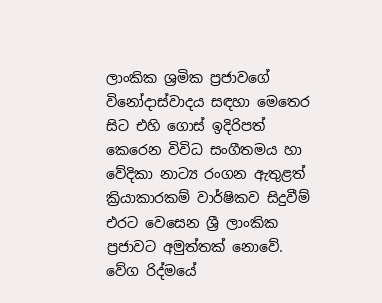ලාංකික ශ්‍රමික ප්‍රජාවගේ විනෝදාස්වාදය සඳහා මෙතෙර සිට එහි ගොස් ඉදිරිපත් කෙරෙන විවිධ සංගීතමය හා වේදිකා නාට්‍ය රංගන ඇතුළත් ක්‍රියාකාරකම් වාර්ෂිකව සිදුවීම් එරට වෙසෙන ශ්‍රී ලාංකික ප්‍රජාවට අමුත්තක් නොවේ. වේග රිද්මයේ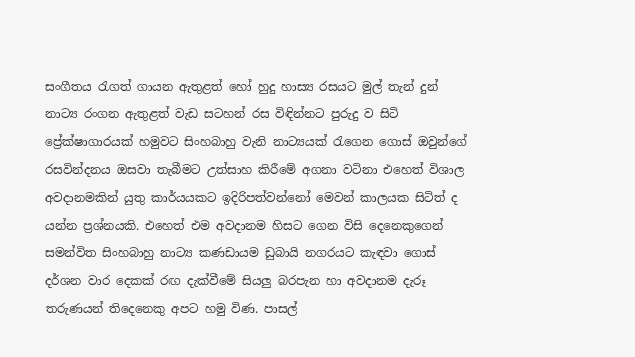සංගීතය රැගත් ගායන ඇතුළත් හෝ හුදු හාස්‍ය රසයට මුල් තැන් දුන් නාට්‍ය රංගන ඇතුළත් වැඩ සටහන් රස විඳින්නට පුරුදු ව සිටි ප්‍රේක්ෂාගාරයක් හමුවට සිංහබාහු වැනි නාට්‍යයක් රැගෙන ගොස් ඔවුන්ගේ රසවින්දනය ඔසවා තැබීමට උත්සාහ කිරීමේ අගනා වටිනා එහෙත් විශාල අවදානමකින් යුතු කාර්යයකට ඉදිරිපත්වන්නෝ මෙවන් කාලයක සිටිත් ද යන්න ප්‍රශ්නයකි. එහෙත් එම අවදානම හිසට ගෙන විසි දෙනෙකුගෙන් සමන්විත සිංහබාහු නාට්‍ය කණඩායම ඩුබායි නගරයට කැඳවා ගොස් දර්ශන වාර දෙකක් රඟ දැක්වීමේ සියලු බරපැන හා අවදානම දැරූ තරුණයන් තිදෙනෙකු අපට හමු විණ. පාසල්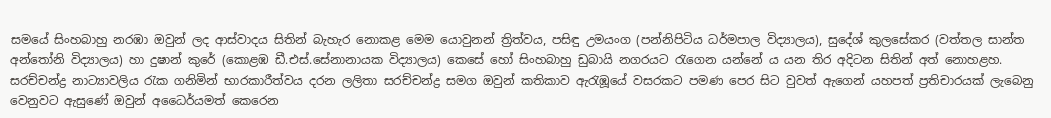සමයේ සිංහබාහු නරඹා ඔවුන් ලද ආස්වාදය සිතින් බැහැර නොකළ මෙම යොවුනන් ත්‍රිත්වය, පසිඳු උමයංග (පන්නිපිටිය ධර්මපාල විද්‍යාලය), සුදේශ් කුලසේකර (වත්තල සාන්ත අන්තෝනි විද්‍යාලය) හා දුෂාන් කුරේ (කොළඹ ඩී.එස්.සේනානායක විද්‍යාලය) කෙසේ හෝ සිංහබාහු ඩුබායි නගරයට රැගෙන යන්නේ ය යන තිර අදිටන සිතින් අත් නොහළහ. සරච්චන්ද්‍ර නාට්‍යාවලිය රැක ගනිමින් භාරකාරීත්වය දරන ලලිතා සරච්චන්ද්‍ර සමග ඔවුන් කතිකාව ඇරැඹූයේ වසරකට පමණ පෙර සිට වුවත් ඇගෙන් යහපත් ප්‍රතිචාරයක් ලැබෙනු වෙනුවට ඇසුණේ ඔවුන් අධෛර්යමත් කෙරෙන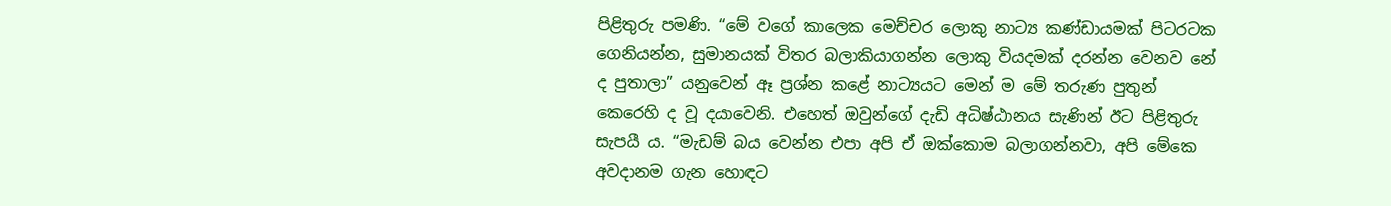පිළිතුරු පමණි. “මේ වගේ කාලෙක මෙච්චර ලොකු නාට්‍ය කණ්ඩායමක් පිටරටක ගෙනියන්න, සුමානයක් විතර බලාකියාගන්න ලොකු වියදමක් දරන්න වෙනව නේ ද පුතාලා” යනුවෙන් ඈ ප්‍රශ්න කළේ නාට්‍යයට මෙන් ම මේ තරුණ පුතුන් කෙරෙහි ද වූ දයාවෙනි. එහෙත් ඔවුන්ගේ දැඩි අධිෂ්ඨානය සැණින් ඊට පිළිතුරු සැපයී ය. “මැඩම් බය වෙන්න එපා අපි ඒ ඔක්කොම බලාගන්නවා, අපි මේකෙ අවදානම ගැන හොඳට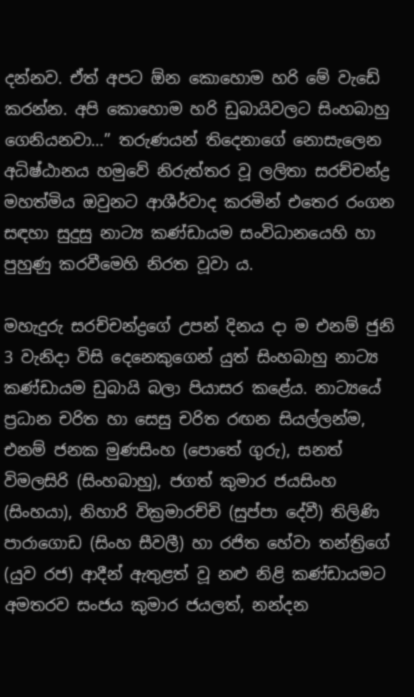දන්නව. ඒත් අපට ඕන කොහොම හරි මේ වැඩේ කරන්න. අපි කොහොම හරි ඩුබායිවලට සිංහබාහු ගෙනියනවා…” තරුණයන් තිදෙනාගේ නොසැලෙන අධිෂ්ඨානය හමුවේ නිරුත්තර වූ ලලිතා සරච්චන්ද්‍ර මහත්මිය ඔවුනට ආශීර්වාද කරමින් එතෙර රංගන සඳහා සුදුසු නාට්‍ය කණ්ඩායම සංවිධානයෙහි හා පුහුණු කරවීමෙහි නිරත වූවා ය.

මහැදුරු සරච්චන්ද්‍රගේ උපන් දිනය දා ම එනම් ජුනි 3 වැනිදා විසි දෙනෙකුගෙන් යුත් සිංහබාහු නාට්‍ය කණ්ඩායම ඩුබායි බලා පියාසර කළේය. නාට්‍යයේ ප්‍රධාන චරිත හා සෙසු චරිත රඟන සියල්ලන්ම, එනම් ජනක මුණසිංහ (පොතේ ගුරු), සනත් විමලසිරි (සිංහබාහු), ජගත් කුමාර ජයසිංහ (සිංහයා), නිහාරි වික්‍රමාරච්චි (සුප්පා දේවී) තිලිණි පාරාගොඩ (සිංහ සීවලී) හා රජිත හේවා තන්ත්‍රිගේ (යුව රජ) ආදීන් ඇතුළත් වූ නළු නිළි කණ්ඩායමට අමතරව සංජය කුමාර ජයලත්, නන්දන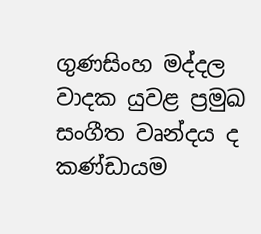ගුණසිංහ මද්දල වාදක යුවළ ප්‍රමුඛ සංගීත වෘන්දය ද කණ්ඩායම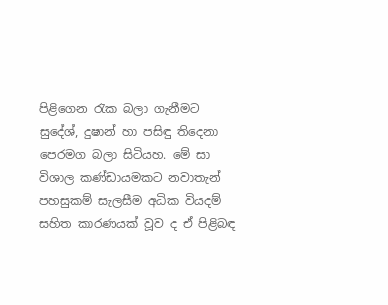පිළිගෙන රැක බලා ගැනීමට සුදේශ්, දුෂාන් හා පසිඳු තිදෙනා පෙරමග බලා සිටියහ. මේ සා විශාල කණ්ඩායමකට නවාතැන් පහසුකම් සැලසීම අධික වියදම් සහිත කාරණයක් වූව ද ඒ පිළිබඳ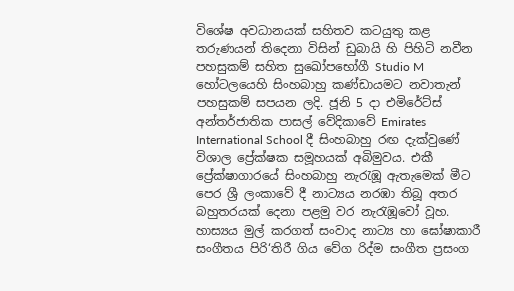විශේෂ අවධානයක් සහිතව කටයුතු කළ තරුණයන් තිදෙනා විසින් ඩුබායි හි පිහිටි නවීන පහසුකම් සහිත සුඛෝපභෝගී Studio M හෝටලයෙහි සිංහබාහු කණ්ඩායමට නවාතැන් පහසුකම් සපයන ලදි. ජූනි 5 දා එමිරේට්ස් අන්තර්ජාතික පාසල් වේදිකාවේ Emirates International School දී සිංහබාහු රඟ දැක්වුණේ විශාල ප්‍රේක්ෂක සමූහයක් අබිමුවය. එකී ප්‍රේක්ෂාගාරයේ සිංහබාහු නැරැඹූ ඇතැමෙක් මීට පෙර ශ්‍රී ලංකාවේ දී නාට්‍යය නරඹා තිබූ අතර බහුතරයක් දෙනා පළමු වර නැරැඹූවෝ වූහ. හාස්‍යය මුල් කරගත් සංවාද නාට්‍ය හා ඝෝෂාකාරී සංගීතය පිරි‘තිරී ගිය වේග රිද්ම සංගීත ප්‍රසංග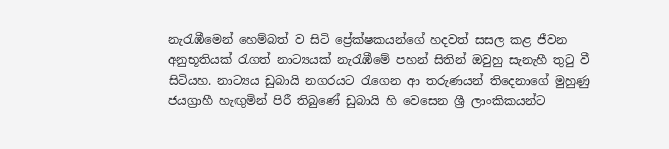නැරැඹීමෙන් හෙම්බත් ව සිටි ප්‍රේක්ෂකයන්ගේ හදවත් සසල කළ ජීවන අනුභූතියක් රැගත් නාට්‍යයක් නැරැඹීමේ පහන් සිතින් ඔවුහු සැනැහී තුටු වී සිටියහ. නාට්‍යය ඩුබායි නගරයට රැගෙන ආ තරුණයන් තිදෙනාගේ මුහුණු ජයග්‍රාහී හැඟුමින් පිරී තිබුණේ ඩුබායි හි වෙසෙන ශ්‍රී ලාංකිකයන්ට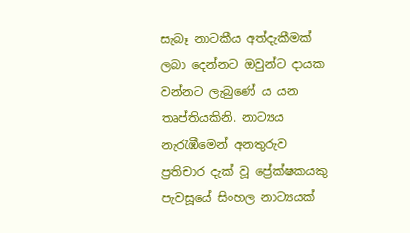සැබෑ නාටකීය අත්දැකීමක් ලබා දෙන්නට ඔවුන්ට දායක වන්නට ලැබුණේ ය යන තෘප්තියකිනි. නාට්‍යය නැරැඹීමෙන් අනතුරුව ප්‍රතිචාර දැක් වූ ප්‍රේක්ෂකයකු පැවසූයේ සිංහල නාට්‍යයක්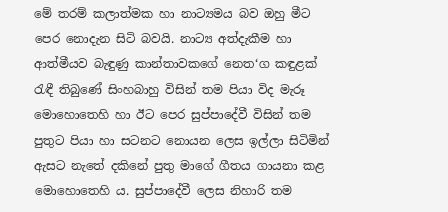මේ තරම් කලාත්මක හා නාට්‍යමය බව ඔහු මීට පෙර නොදැන සිටි බවයි. නාට්‍ය අත්දැකීම හා ආත්මීයව බැඳුණු කාන්තාවකගේ නෙත‘ග කඳුළක් රැඳී තිබුණේ සිංහබාහු විසින් තම පියා විද මැරූ මොහොතෙහි හා ඊට පෙර සුප්පාදේවී විසින් තම පුතුට පියා හා සටනට නොයන ලෙස ඉල්ලා සිටිමින් ඇසට නැතේ දකිනේ පුතු මාගේ ගීතය ගායනා කළ මොහොතෙහි ය. සුප්පාදේවී ලෙස නිහාරි තම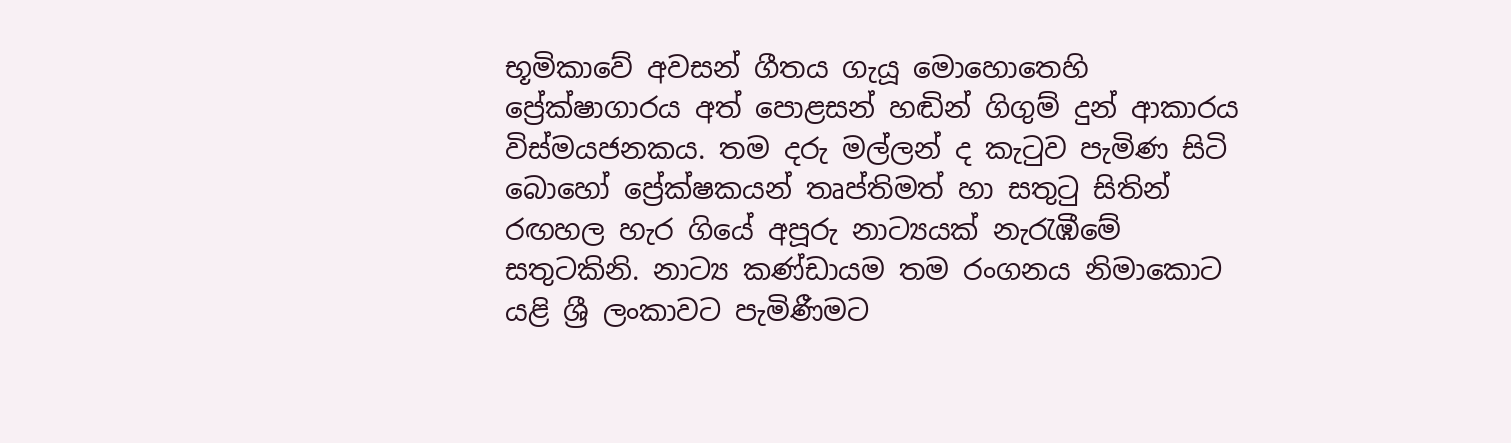භූමිකාවේ අවසන් ගීතය ගැයූ මොහොතෙහි ප්‍රේක්ෂාගාරය අත් පොළසන් හඬින් ගිගුම් දුන් ආකාරය විස්මයජනකය. තම දරු මල්ලන් ද කැටුව පැමිණ සිටි බොහෝ ප්‍රේක්ෂකයන් තෘප්තිමත් හා සතුටු සිතින් රඟහල හැර ගියේ අපූරු නාට්‍යයක් නැරැඹීමේ සතුටකිනි. නාට්‍ය කණ්ඩායම තම රංගනය නිමාකොට යළි ශ්‍රී ලංකාවට පැමිණීමට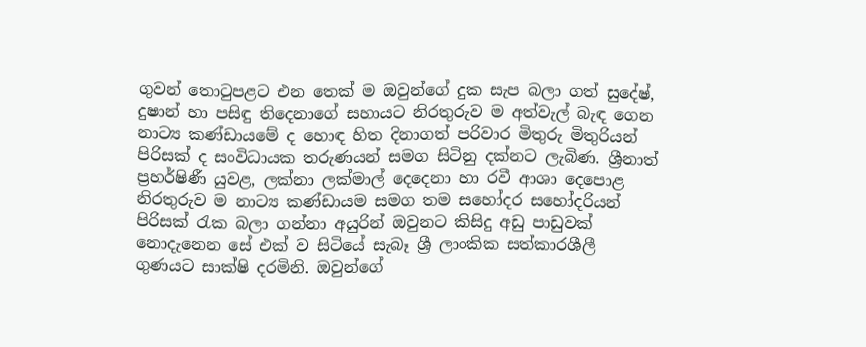ගුවන් තොටුපළට එන තෙක් ම ඔවුන්ගේ දුක සැප බලා ගත් සුදේෂ්, දුෂාන් හා පසිඳු තිදෙනාගේ සහායට නිරතුරුව ම අත්වැල් බැඳ ගෙන නාට්‍ය කණ්ඩායමේ ද හොඳ හිත දිනාගත් පරිවාර මිතුරු මිතුරියන් පිරිසක් ද සංවිධායක තරුණයන් සමග සිටිනු දක්නට ලැබිණ. ශ්‍රීනාත් ප්‍රහර්ෂිණී යුවළ, ලක්නා ලක්මාල් දෙදෙනා හා රවී ආශා දෙපොළ නිරතුරුව ම නාට්‍ය කණ්ඩායම සමග තම සහෝදර සහෝදරියන් පිරිසක් රැක බලා ගන්නා අයුරින් ඔවුනට කිසිදු අඩු පාඩුවක් නොදැනෙන සේ එක් ව සිටියේ සැබෑ ශ්‍රී ලාංකික සත්කාරශීලී ගුණයට සාක්ෂි දරමිනි. ඔවුන්ගේ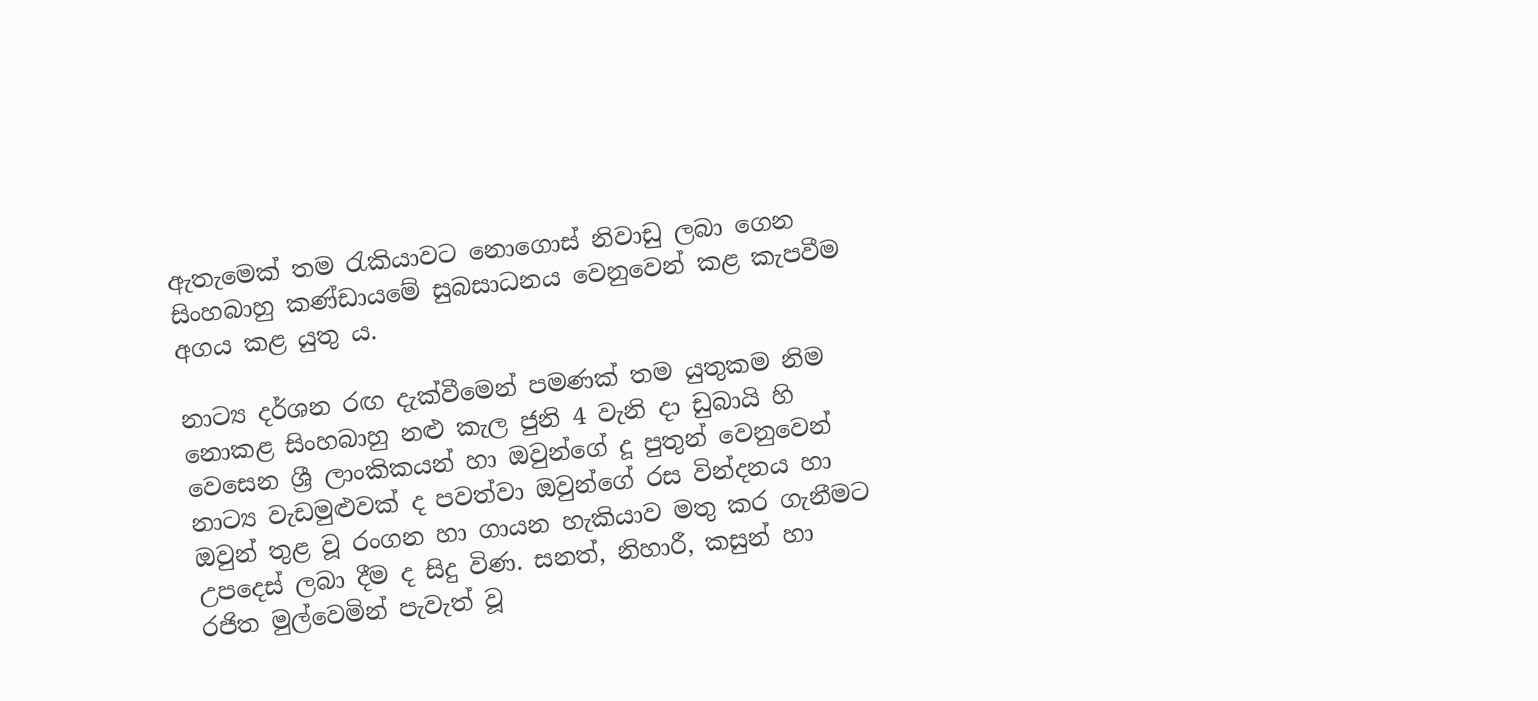ඇතැමෙක් තම රැකියාවට නොගොස් නිවාඩු ලබා ගෙන සිංහබාහු කණ්ඩායමේ සුබසාධනය වෙනුවෙන් කළ කැපවීම අගය කළ යුතු ය.

නාට්‍ය දර්ශන රඟ දැක්වීමෙන් පමණක් තම යුතුකම නිම නොකළ සිංහබාහු නළු කැල ජුනි 4 වැනි දා ඩුබායි හි වෙසෙන ශ්‍රී ලාංකිකයන් හා ඔවුන්ගේ දූ පුතුන් වෙනුවෙන් නාට්‍ය වැඩමුළුවක් ද පවත්වා ඔවුන්ගේ රස වින්දනය හා ඔවුන් තුළ වූ රංගන හා ගායන හැකියාව මතු කර ගැනීමට උපදෙස් ලබා දීම ද සිදු විණ. සනත්, නිහාරී, කසුන් හා රජිත මුල්වෙමින් පැවැත් වූ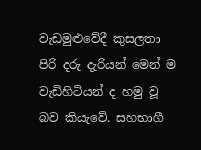වැඩමුළුවේදී කුසලතා පිරි දරු දැරියන් මෙන් ම වැඩිහිටියන් ද හමු වූ බව කියැවේ. සහභාගී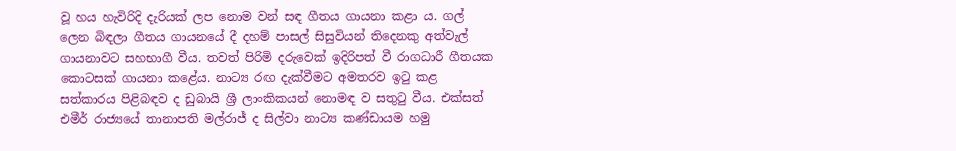වූ හය හැවිරිදි දැරියක් ලප නොම වන් සඳ ගීතය ගායනා කළා ය. ගල් ලෙන බිඳලා ගීතය ගායනයේ දී දහම් පාසල් සිසුවියන් තිදෙනකු අත්වැල් ගායනාවට සහභාගී වීය. තවත් පිරිමි දරුවෙක් ඉදිරිපත් වී රාගධාරී ගීතයක කොටසක් ගායනා කළේය. නාට්‍ය රඟ දැක්වීමට අමතරව ඉටු කළ සත්කාරය පිළිබඳව ද ඩුබායි ශ්‍රී ලාංකිකයන් නොමඳ ව සතුටු වීය. එක්සත් එමීර් රාජ්‍යයේ තානාපති මල්රාජ් ද සිල්වා නාට්‍ය කණ්ඩායම හමු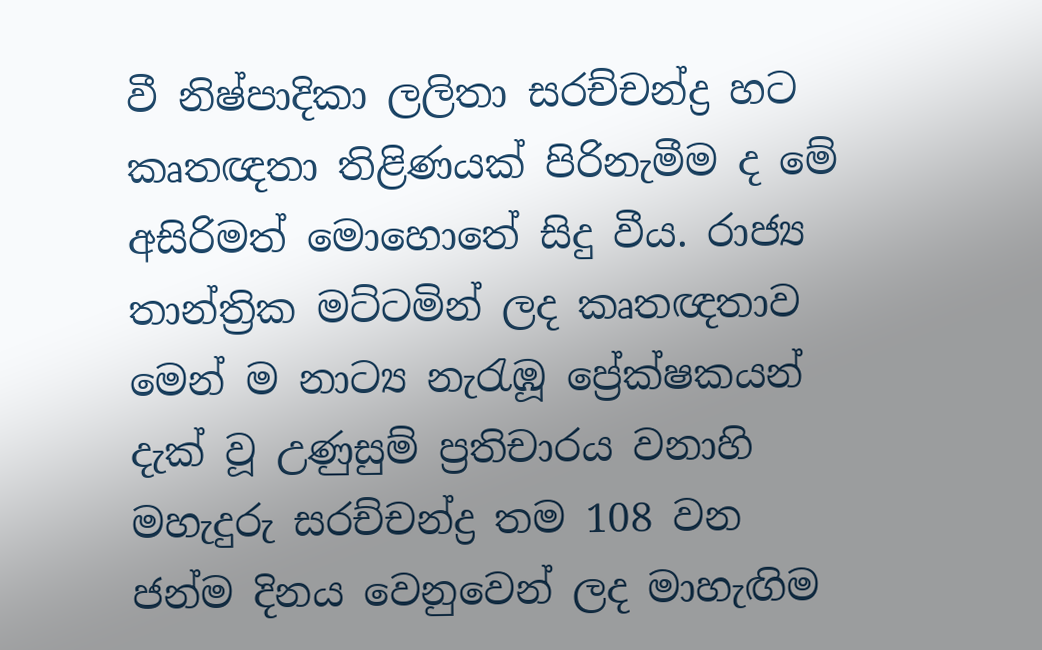වී නිෂ්පාදිකා ලලිතා සරච්චන්ද්‍ර හට කෘතඥතා තිළිණයක් පිරිනැමීම ද මේ අසිරිමත් මොහොතේ සිදු වීය. රාජ්‍ය තාන්ත්‍රික මට්ටමින් ලද කෘතඥතාව මෙන් ම නාට්‍ය නැරැඹූ ප්‍රේක්ෂකයන් දැක් වූ උණුසුම් ප්‍රතිචාරය වනාහි මහැදුරු සරච්චන්ද්‍ර තම 108 වන ජන්ම දිනය වෙනුවෙන් ලද මාහැඟිම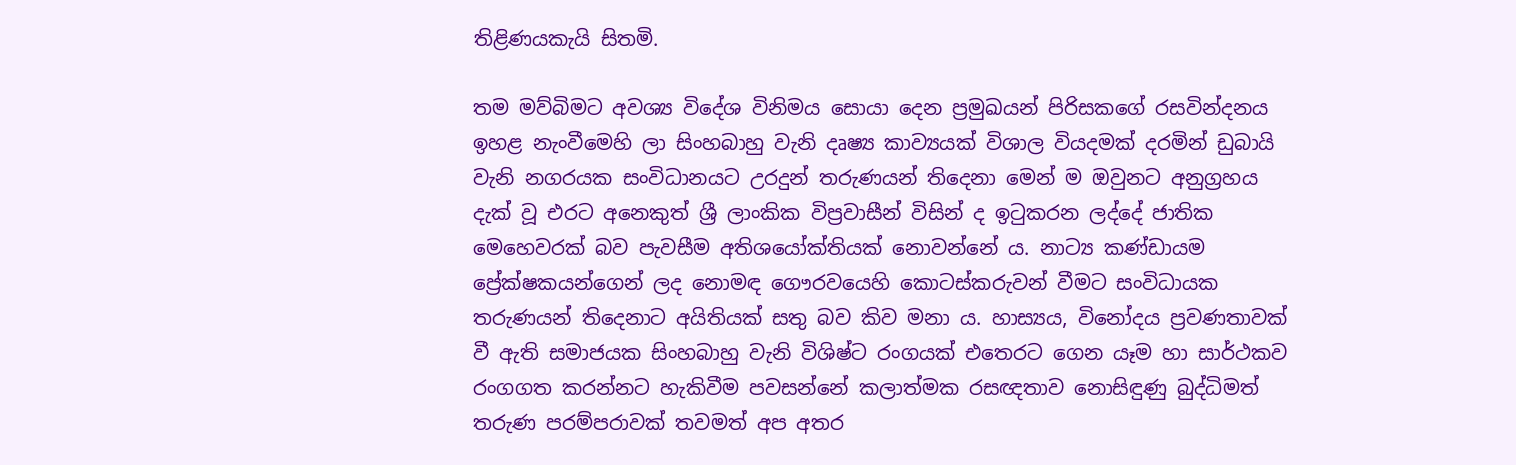තිළිණයකැයි සිතමි.

තම මව්බිමට අවශ්‍ය විදේශ විනිමය සොයා දෙන ප්‍රමුඛයන් පිරිසකගේ රසවින්දනය ඉහළ නැංවීමෙහි ලා සිංහබාහු වැනි දෘෂ්‍ය කාව්‍යයක් විශාල වියදමක් දරමින් ඩුබායි වැනි නගරයක සංවිධානයට උරදුන් තරුණයන් තිදෙනා මෙන් ම ඔවුනට අනුග්‍රහය දැක් වූ එරට අනෙකුත් ශ්‍රී ලාංකික විප්‍රවාසීන් විසින් ද ඉටුකරන ලද්දේ ජාතික මෙහෙවරක් බව පැවසීම අතිශයෝක්තියක් නොවන්නේ ය. නාට්‍ය කණ්ඩායම
ප්‍රේක්ෂකයන්ගෙන් ලද නොමඳ ගෞරවයෙහි කොටස්කරුවන් වීමට සංවිධායක තරුණයන් තිදෙනාට අයිතියක් සතු බව කිව මනා ය. හාස්‍යය, විනෝදය ප්‍රවණතාවක් වී ඇති සමාජයක සිංහබාහු වැනි විශිෂ්ට රංගයක් එතෙරට ගෙන යෑම හා සාර්ථකව රංගගත කරන්නට හැකිවීම පවසන්නේ කලාත්මක රසඥතාව නොසිඳුණු බුද්ධිමත් තරුණ පරම්පරාවක් තවමත් අප අතර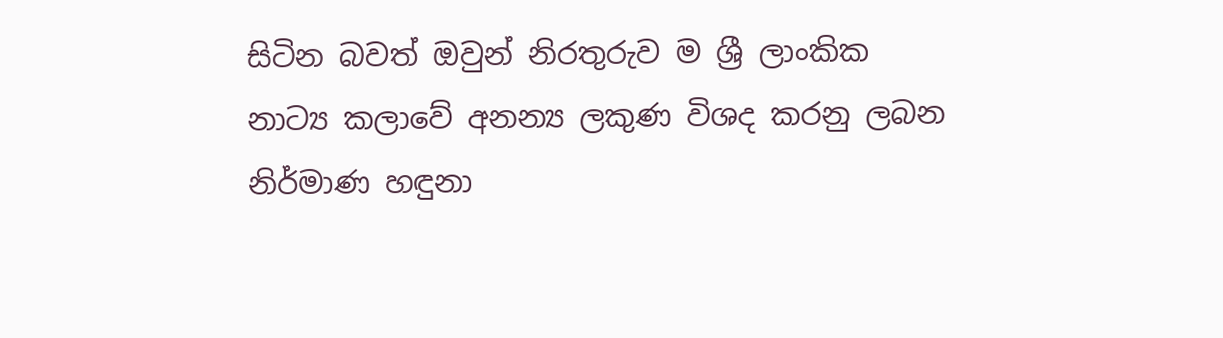සිටින බවත් ඔවුන් නිරතුරුව ම ශ්‍රී ලාංකික නාට්‍ය කලාවේ අනන්‍ය ලකුණ විශද කරනු ලබන නිර්මාණ හඳුනා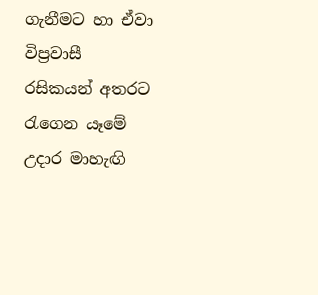ගැනීමට හා ඒවා විප්‍රවාසී රසිකයන් අතරට රැගෙන යෑමේ උදාර මාහැඟි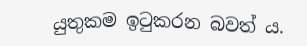යුතුකම ඉටුකරන බවත් ය.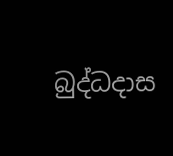බුද්ධදාස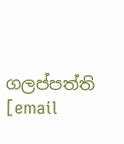ගලප්පත්ති
[email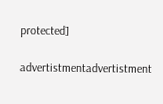protected]

advertistmentadvertistment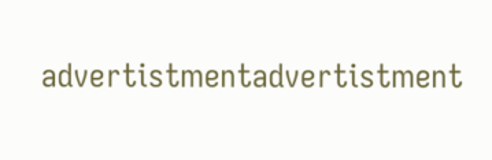advertistmentadvertistment